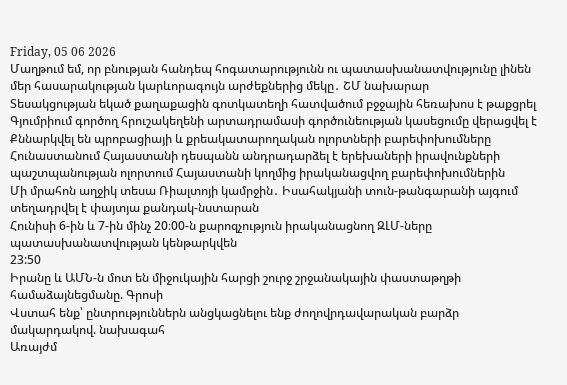Friday, 05 06 2026
Մաղթում եմ, որ բնության հանդեպ հոգատարությունն ու պատասխանատվությունը լինեն մեր հասարակության կարևորագույն արժեքներից մեկը․ ՇՄ նախարար
Տեսակցության եկած քաղաքացին գոտկատեղի հատվածում բջջային հեռախոս է թաքցրել
Գյումրիում գործող հրուշակեղենի արտադրամասի գործունեության կասեցումը վերացվել է
Քննարկվել են պրոբացիայի և քրեակատարողական ոլորտների բարեփոխումները
Հունաստանում Հայաստանի դեսպանն անդրադարձել է երեխաների իրավունքների պաշտպանության ոլորտում Հայաստանի կողմից իրականացվող բարեփոխումներին
Մի մրահոն աղջիկ տեսա Ռիալտոյի կամրջին․ Իսահակյանի տուն-թանգարանի այգում տեղադրվել է փայտյա քանդակ-նստարան
Հունիսի 6-ին և 7-ին մինչ 20։00-ն քարոզչություն իրականացնող ԶԼՄ-ները պատասխանատվության կենթարկվեն
23:50
Իրանը և ԱՄՆ-ն մոտ են միջուկային հարցի շուրջ շրջանակային փաստաթղթի համաձայնեցմանը. Գրոսի
Վստահ ենք՝ ընտրություններն անցկացնելու ենք ժողովրդավարական բարձր մակարդակով. նախագահ
Առայժմ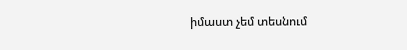իմաստ չեմ տեսնում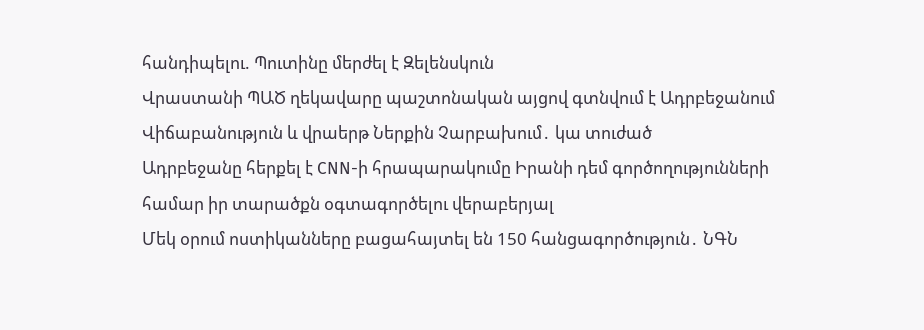հանդիպելու. Պուտինը մերժել է Զելենսկուն
Վրաստանի ՊԱԾ ղեկավարը պաշտոնական այցով գտնվում է Ադրբեջանում
Վիճաբանություն և վրաերթ Ներքին Չարբախում․ կա տուժած
Ադրբեջանը հերքել է CNN-ի հրապարակումը Իրանի դեմ գործողությունների համար իր տարածքն օգտագործելու վերաբերյալ
Մեկ օրում ոստիկանները բացահայտել են 150 հանցագործություն․ ՆԳՆ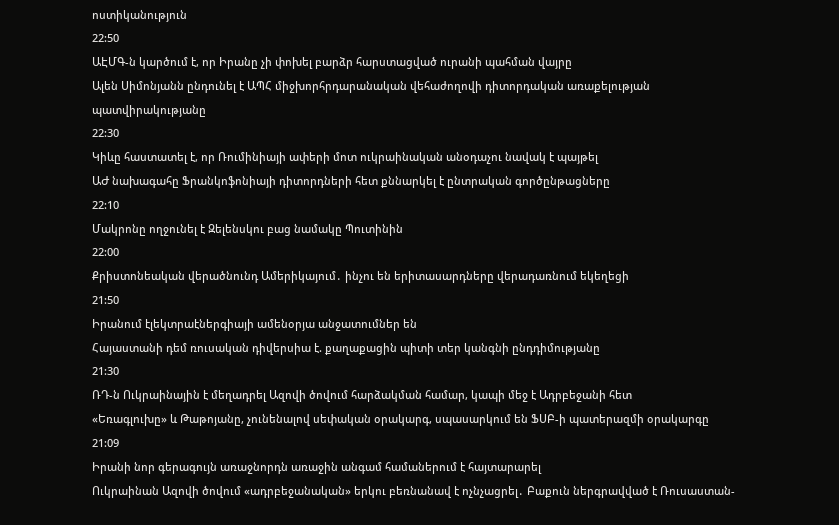ոստիկանություն
22:50
ԱԷՄԳ-ն կարծում է, որ Իրանը չի փոխել բարձր հարստացված ուրանի պահման վայրը
Ալեն Սիմոնյանն ընդունել է ԱՊՀ միջխորհրդարանական վեհաժողովի դիտորդական առաքելության պատվիրակությանը
22:30
Կիևը հաստատել է, որ Ռումինիայի ափերի մոտ ուկրաինական անօդաչու նավակ է պայթել
ԱԺ նախագահը Ֆրանկոֆոնիայի դիտորդների հետ քննարկել է ընտրական գործընթացները
22:10
Մակրոնը ողջունել է Զելենսկու բաց նամակը Պուտինին
22:00
Քրիստոնեական վերածնունդ Ամերիկայում․ ինչու են երիտասարդները վերադառնում եկեղեցի
21:50
Իրանում էլեկտրաէներգիայի ամենօրյա անջատումներ են
Հայաստանի դեմ ռուսական դիվերսիա է. քաղաքացին պիտի տեր կանգնի ընդդիմությանը
21:30
ՌԴ-ն Ուկրաինային է մեղադրել Ազովի ծովում հարձակման համար, կապի մեջ է Ադրբեջանի հետ
«Եռագլուխը» և Թաթոյանը, չունենալով սեփական օրակարգ, սպասարկում են ՖՍԲ-ի պատերազմի օրակարգը
21:09
Իրանի նոր գերագույն առաջնորդն առաջին անգամ համաներում է հայտարարել
Ուկրաինան Ազովի ծովում «ադրբեջանական» երկու բեռնանավ է ոչնչացրել․ Բաքուն ներգրավված է Ռուսաստան-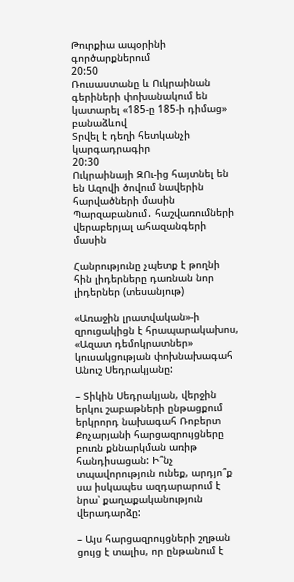Թուրքիա ապօրինի գործարքներում
20:50
Ռուսաստանը և Ուկրաինան գերիների փոխանակում են կատարել «185-ը 185-ի դիմաց» բանաձևով
Տրվել է դեղի հետկանչի կարգադրագիր
20:30
Ուկրաինայի ԶՈւ-ից հայտնել են են Ազովի ծովում նավերին հարվածների մասին
Պարզաբանում․ հաշվառումների վերաբերյալ ահազանգերի մասին

Հանրությունը չպետք է թողնի հին լիդերները դառնան նոր լիդերներ (տեսանյութ)

«Առաջին լրատվական»-ի զրուցակիցն է հրապարակախոս, «Ազատ դեմոկրատներ» կուսակցության փոխնախագահ Անուշ Սեդրակյանը:

– Տիկին Սեդրակյան, վերջին երկու շաբաթների ընթացքում երկրորդ նախագահ Ռոբերտ Քոչարյանի հարցազրույցները բուռն քննարկման առիթ հանդիսացան: Ի՞նչ տպավորություն ունեք, արդյո՞ք սա իսկապես ազդարարում է նրա՝ քաղաքականություն վերադարձը:

– Այս հարցազրույցների շղթան ցույց է տալիս, որ ընթանում է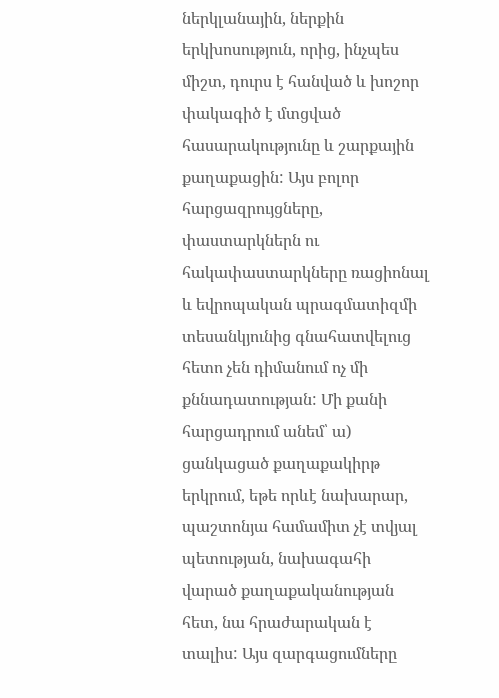ներկլանային, ներքին երկխոսություն, որից, ինչպես միշտ, դուրս է հանված և խոշոր փակագիծ է մտցված հասարակությունը և շարքային քաղաքացին: Այս բոլոր հարցազրույցները, փաստարկներն ու հակափաստարկները ռացիոնալ և եվրոպական պրագմատիզմի տեսանկյունից գնահատվելուց հետո չեն դիմանում ոչ մի քննադատության: Մի քանի հարցադրում անեմ՝ ա) ցանկացած քաղաքակիրթ երկրում, եթե որևէ նախարար, պաշտոնյա համամիտ չէ տվյալ պետության, նախագահի վարած քաղաքականության հետ, նա հրաժարական է տալիս: Այս զարգացումները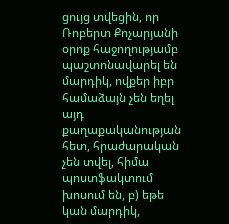ցույց տվեցին, որ Ռոբերտ Քոչարյանի օրոք հաջողությամբ պաշտոնավարել են մարդիկ, ովքեր իբր համաձայն չեն եղել այդ քաղաքականության հետ, հրաժարական չեն տվել, հիմա պոստֆակտում խոսում են, բ) եթե կան մարդիկ,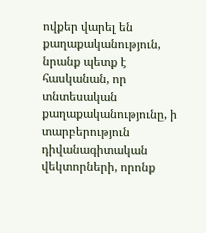ովքեր վարել են քաղաքականություն, նրանք պետք է հասկանան, որ տնտեսական քաղաքականությունը, ի տարբերություն դիվանագիտական վեկտորների, որոնք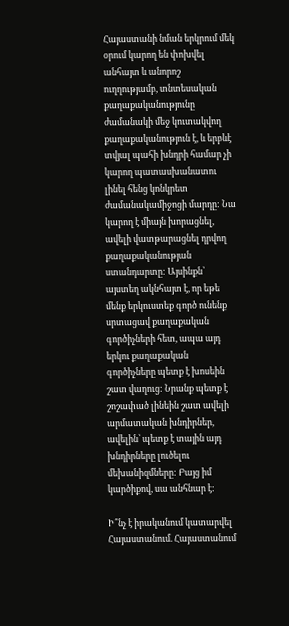Հայաստանի նման երկրում մեկ օրում կարող են փոխվել անհայտ և անորոշ ուղղությամբ, տնտեսական քաղաքականությունը ժամանակի մեջ կուտակվող քաղաքականություն է, և երբևէ տվյալ պահի խնդրի համար չի կարող պատասխանատու լինել հենց կոնկրետ ժամանակամիջոցի մարդը: Նա կարող է միայն խորացնել, ավելի վատթարացնել դրվող քաղաքականության ստանդարտը: Այսինքն՝ այստեղ ակնհայտ է, որ եթե մենք երկուստեք գործ ունենք սրտացավ քաղաքական գործիչների հետ, ապա այդ երկու քաղաքական գործիչները պետք է խոսեին շատ վաղուց: Նրանք պետք է շոշափած լինեին շատ ավելի արմատական խնդիրներ, ավելին՝ պետք է տային այդ խնդիրները լուծելու մեխանիզմները: Բայց իմ կարծիքով, սա անհնար է:

Ի՞նչ է իրականում կատարվել Հայաստանում. Հայաստանում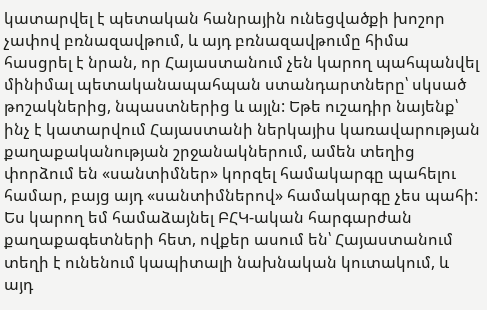կատարվել է պետական հանրային ունեցվածքի խոշոր չափով բռնազավթում, և այդ բռնազավթումը հիմա հասցրել է նրան, որ Հայաստանում չեն կարող պահպանվել մինիմալ պետականապահպան ստանդարտները՝ սկսած թոշակներից, նպաստներից և այլն: Եթե ուշադիր նայենք՝ ինչ է կատարվում Հայաստանի ներկայիս կառավարության քաղաքականության շրջանակներում, ամեն տեղից փորձում են «սանտիմներ» կորզել համակարգը պահելու համար, բայց այդ «սանտիմներով» համակարգը չես պահի: Ես կարող եմ համաձայնել ԲՀԿ-ական հարգարժան քաղաքագետների հետ, ովքեր ասում են՝ Հայաստանում տեղի է ունենում կապիտալի նախնական կուտակում, և այդ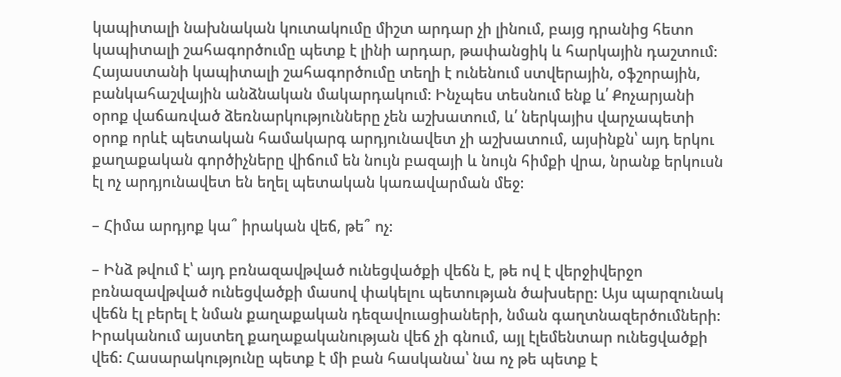կապիտալի նախնական կուտակումը միշտ արդար չի լինում, բայց դրանից հետո կապիտալի շահագործումը պետք է լինի արդար, թափանցիկ և հարկային դաշտում: Հայաստանի կապիտալի շահագործումը տեղի է ունենում ստվերային, օֆշորային, բանկահաշվային անձնական մակարդակում: Ինչպես տեսնում ենք և՛ Քոչարյանի օրոք վաճառված ձեռնարկությունները չեն աշխատում, և՛ ներկայիս վարչապետի օրոք որևէ պետական համակարգ արդյունավետ չի աշխատում, այսինքն՝ այդ երկու քաղաքական գործիչները վիճում են նույն բազայի և նույն հիմքի վրա, նրանք երկուսն էլ ոչ արդյունավետ են եղել պետական կառավարման մեջ:

– Հիմա արդյոք կա՞ իրական վեճ, թե՞ ոչ:

– Ինձ թվում է՝ այդ բռնազավթված ունեցվածքի վեճն է, թե ով է վերջիվերջո բռնազավթված ունեցվածքի մասով փակելու պետության ծախսերը: Այս պարզունակ վեճն էլ բերել է նման քաղաքական դեզավուացիաների, նման գաղտնազերծումների: Իրականում այստեղ քաղաքականության վեճ չի գնում, այլ էլեմենտար ունեցվածքի վեճ: Հասարակությունը պետք է մի բան հասկանա՝ նա ոչ թե պետք է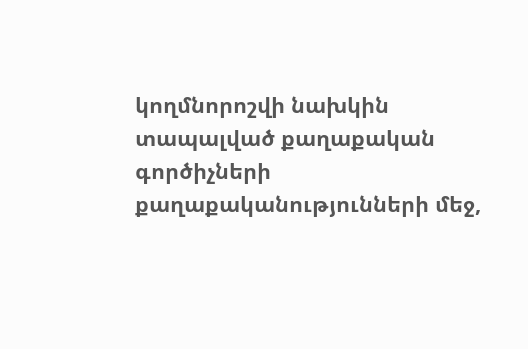կողմնորոշվի նախկին տապալված քաղաքական գործիչների քաղաքականությունների մեջ,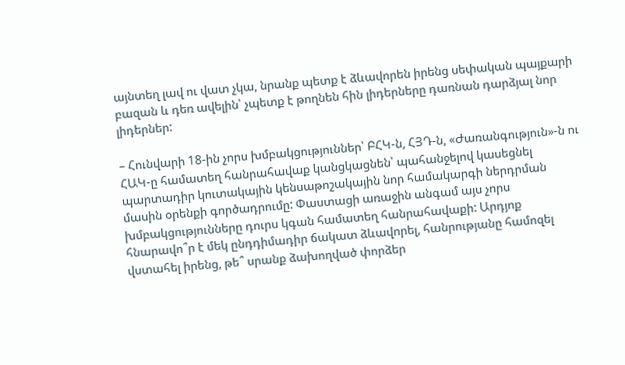այնտեղ լավ ու վատ չկա, նրանք պետք է ձևավորեն իրենց սեփական պայքարի բազան և դեռ ավելին՝ չպետք է թողնեն հին լիդերները դառնան դարձյալ նոր լիդերներ:

– Հունվարի 18-ին չորս խմբակցություններ՝ ԲՀԿ-ն, ՀՅԴ-ն, «Ժառանգություն»-ն ու ՀԱԿ-ը համատեղ հանրահավաք կանցկացնեն՝ պահանջելով կասեցնել պարտադիր կուտակային կենսաթոշակային նոր համակարգի ներդրման մասին օրենքի գործադրումը: Փաստացի առաջին անգամ այս չորս խմբակցությունները դուրս կգան համատեղ հանրահավաքի: Արդյոք հնարավո՞ր է մեկ ընդդիմադիր ճակատ ձևավորել, հանրությանը համոզել վստահել իրենց, թե՞ սրանք ձախողված փորձեր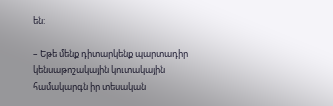են:

– Եթե մենք դիտարկենք պարտադիր կենսաթոշակային կուտակային համակարգն իր տեսական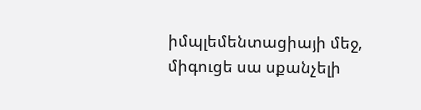իմպլեմենտացիայի մեջ, միգուցե սա սքանչելի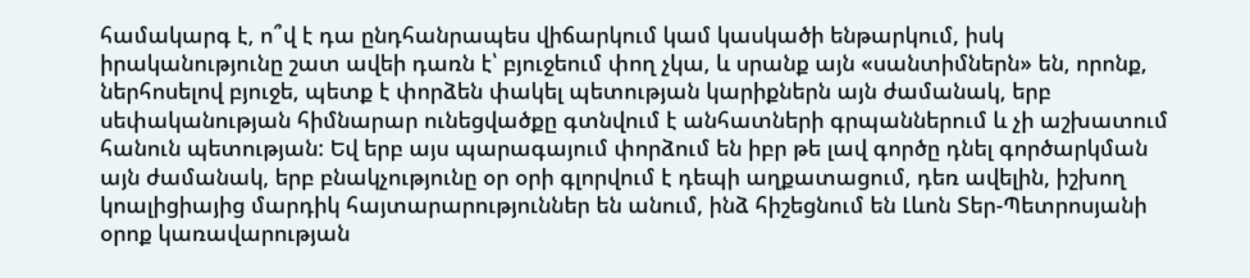համակարգ է, ո՞վ է դա ընդհանրապես վիճարկում կամ կասկածի ենթարկում, իսկ իրականությունը շատ ավեի դառն է՝ բյուջեում փող չկա, և սրանք այն «սանտիմներն» են, որոնք, ներհոսելով բյուջե, պետք է փորձեն փակել պետության կարիքներն այն ժամանակ, երբ սեփականության հիմնարար ունեցվածքը գտնվում է անհատների գրպաններում և չի աշխատում հանուն պետության: Եվ երբ այս պարագայում փորձում են իբր թե լավ գործը դնել գործարկման այն ժամանակ, երբ բնակչությունը օր օրի գլորվում է դեպի աղքատացում, դեռ ավելին, իշխող կոալիցիայից մարդիկ հայտարարություններ են անում, ինձ հիշեցնում են Լևոն Տեր-Պետրոսյանի օրոք կառավարության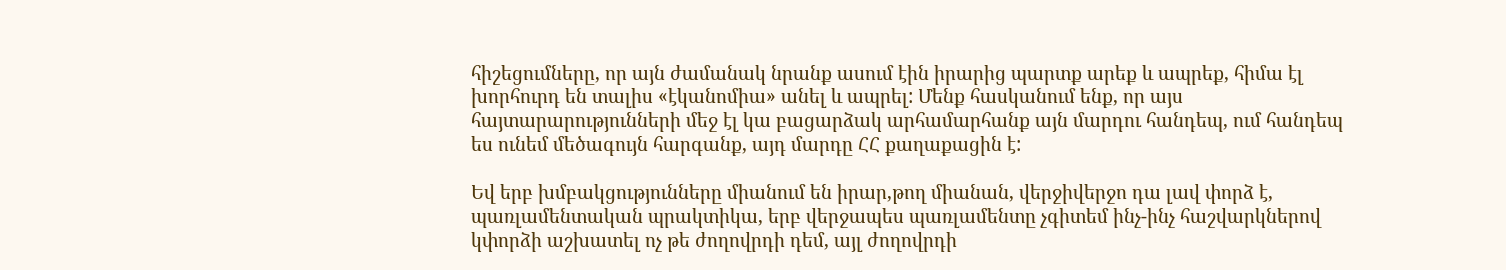հիշեցումները, որ այն ժամանակ նրանք ասում էին իրարից պարտք արեք և ապրեք, հիմա էլ խորհուրդ են տալիս «էկանոմիա» անել և ապրել: Մենք հասկանում ենք, որ այս հայտարարությունների մեջ էլ կա բացարձակ արհամարհանք այն մարդու հանդեպ, ում հանդեպ ես ունեմ մեծագույն հարգանք, այդ մարդը ՀՀ քաղաքացին է:

Եվ երբ խմբակցությունները միանում են իրար,թող միանան, վերջիվերջո դա լավ փորձ է, պառլամենտական պրակտիկա, երբ վերջապես պառլամենտը չգիտեմ ինչ-ինչ հաշվարկներով կփորձի աշխատել ոչ թե ժողովրդի դեմ, այլ ժողովրդի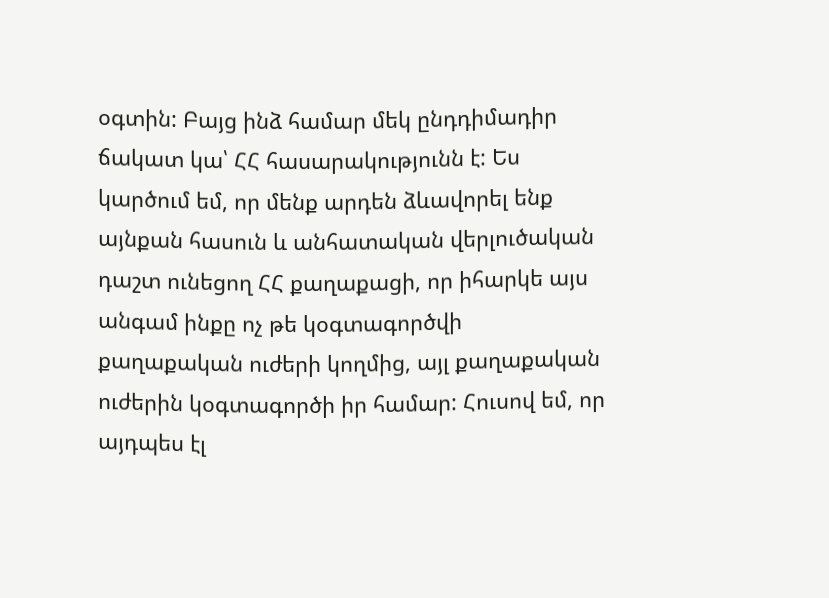օգտին: Բայց ինձ համար մեկ ընդդիմադիր ճակատ կա՝ ՀՀ հասարակությունն է: Ես կարծում եմ, որ մենք արդեն ձևավորել ենք այնքան հասուն և անհատական վերլուծական դաշտ ունեցող ՀՀ քաղաքացի, որ իհարկե այս անգամ ինքը ոչ թե կօգտագործվի քաղաքական ուժերի կողմից, այլ քաղաքական ուժերին կօգտագործի իր համար: Հուսով եմ, որ այդպես էլ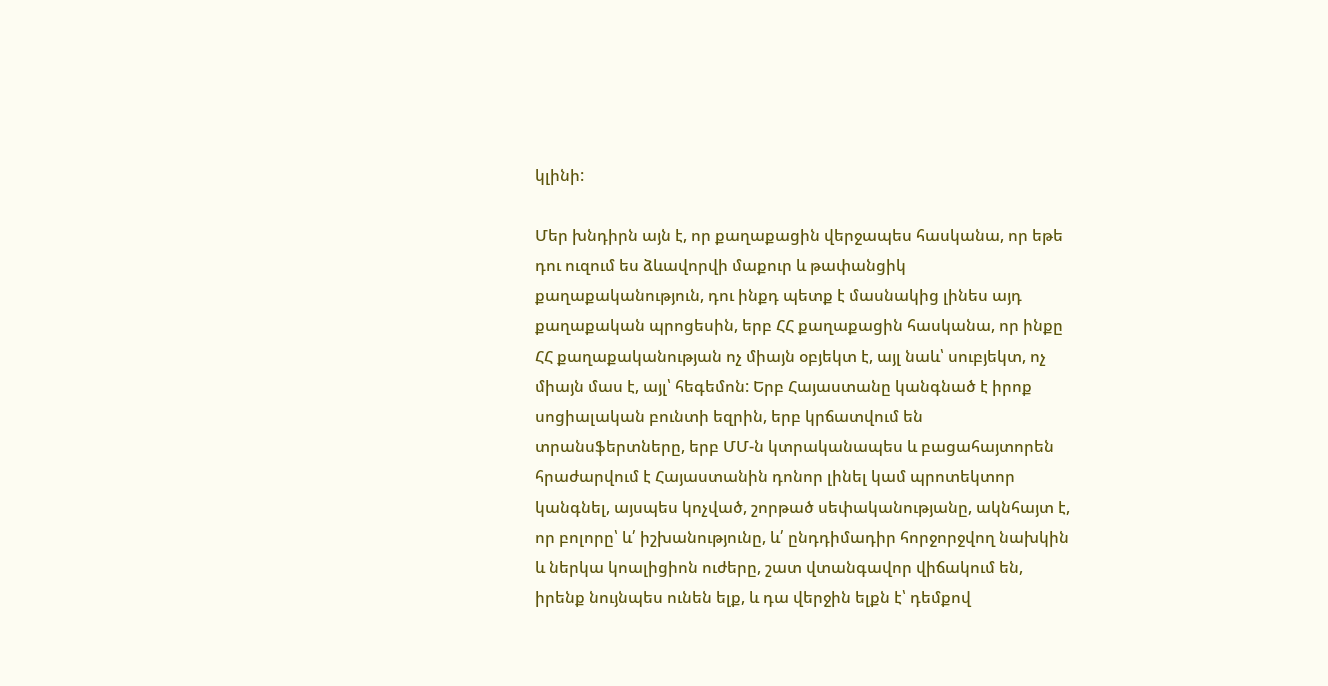կլինի:

Մեր խնդիրն այն է, որ քաղաքացին վերջապես հասկանա, որ եթե դու ուզում ես ձևավորվի մաքուր և թափանցիկ քաղաքականություն, դու ինքդ պետք է մասնակից լինես այդ քաղաքական պրոցեսին, երբ ՀՀ քաղաքացին հասկանա, որ ինքը ՀՀ քաղաքականության ոչ միայն օբյեկտ է, այլ նաև՝ սուբյեկտ, ոչ միայն մաս է, այլ՝ հեգեմոն: Երբ Հայաստանը կանգնած է իրոք սոցիալական բունտի եզրին, երբ կրճատվում են տրանսֆերտները, երբ ՄՄ-ն կտրականապես և բացահայտորեն հրաժարվում է Հայաստանին դոնոր լինել կամ պրոտեկտոր կանգնել, այսպես կոչված, շորթած սեփականությանը, ակնհայտ է, որ բոլորը՝ և՛ իշխանությունը, և՛ ընդդիմադիր հորջորջվող նախկին և ներկա կոալիցիոն ուժերը, շատ վտանգավոր վիճակում են, իրենք նույնպես ունեն ելք, և դա վերջին ելքն է՝ դեմքով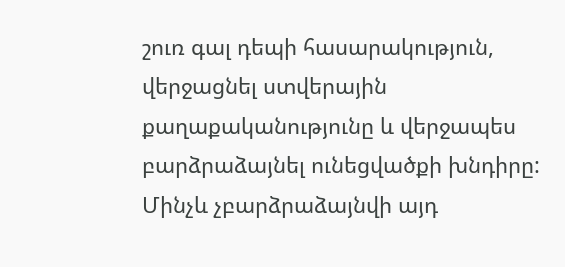շուռ գալ դեպի հասարակություն, վերջացնել ստվերային քաղաքականությունը և վերջապես բարձրաձայնել ունեցվածքի խնդիրը: Մինչև չբարձրաձայնվի այդ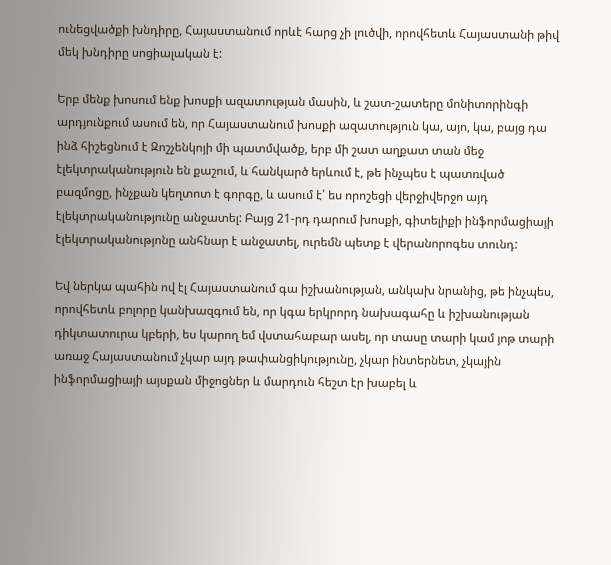ունեցվածքի խնդիրը, Հայաստանում որևէ հարց չի լուծվի, որովհետև Հայաստանի թիվ մեկ խնդիրը սոցիալական է:

Երբ մենք խոսում ենք խոսքի ազատության մասին, և շատ-շատերը մոնիտորինգի արդյունքում ասում են, որ Հայաստանում խոսքի ազատություն կա, այո, կա, բայց դա ինձ հիշեցնում է Զոշչենկոյի մի պատմվածք, երբ մի շատ աղքատ տան մեջ էլեկտրականություն են քաշում, և հանկարծ երևում է, թե ինչպես է պատռված բազմոցը, ինչքան կեղտոտ է գորգը, և ասում է՝ ես որոշեցի վերջիվերջո այդ էլեկտրականությունը անջատել: Բայց 21-րդ դարում խոսքի, գիտելիքի ինֆորմացիայի էլեկտրականությոնը անհնար է անջատել, ուրեմն պետք է վերանորոգես տունդ:

Եվ ներկա պահին ով էլ Հայաստանում գա իշխանության, անկախ նրանից, թե ինչպես, որովհետև բոլորը կանխազգում են, որ կգա երկրորդ նախագահը և իշխանության դիկտատուրա կբերի, ես կարող եմ վստահաբար ասել, որ տասը տարի կամ յոթ տարի առաջ Հայաստանում չկար այդ թափանցիկությունը, չկար ինտերնետ, չկային ինֆորմացիայի այսքան միջոցներ և մարդուն հեշտ էր խաբել և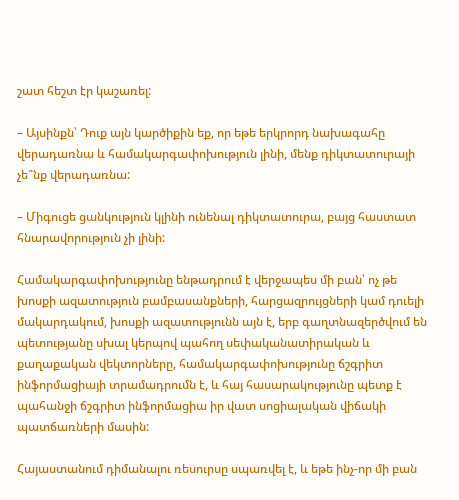շատ հեշտ էր կաշառել:

– Այսինքն՝ Դուք այն կարծիքին եք, որ եթե երկրորդ նախագահը վերադառնա և համակարգափոխություն լինի, մենք դիկտատուրայի չե՞նք վերադառնա:

– Միգուցե ցանկություն կլինի ունենալ դիկտատուրա, բայց հաստատ հնարավորություն չի լինի:

Համակարգափոխությունը ենթադրում է վերջապես մի բան՝ ոչ թե խոսքի ազատություն բամբասանքների, հարցազրույցների կամ դուելի մակարդակում, խոսքի ազատությունն այն է, երբ գաղտնազերծվում են պետությանը սխալ կերպով պահող սեփականատիրական և քաղաքական վեկտորները, համակարգափոխությունը ճշգրիտ ինֆորմացիայի տրամադրումն է, և հայ հասարակությունը պետք է պահանջի ճշգրիտ ինֆորմացիա իր վատ սոցիալական վիճակի պատճառների մասին:

Հայաստանում դիմանալու ռեսուրսը սպառվել է, և եթե ինչ-որ մի բան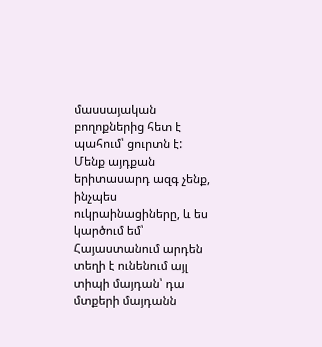մասսայական բողոքներից հետ է պահում՝ ցուրտն է: Մենք այդքան երիտասարդ ազգ չենք, ինչպես ուկրաինացիները, և ես կարծում եմ՝ Հայաստանում արդեն տեղի է ունենում այլ տիպի մայդան՝ դա մտքերի մայդանն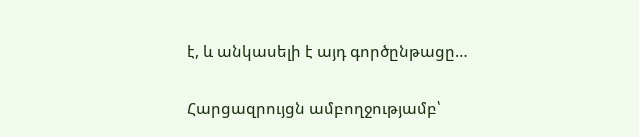է, և անկասելի է այդ գործընթացը…

Հարցազրույցն ամբողջությամբ՝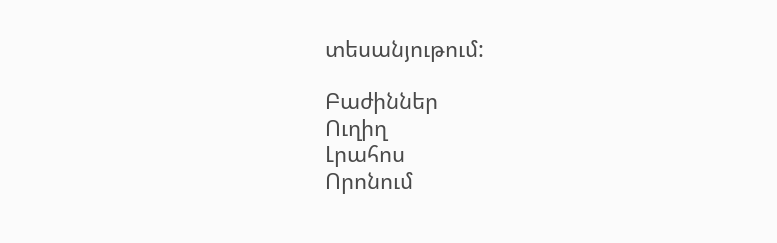տեսանյութում:

Բաժիններ
Ուղիղ
Լրահոս
Որոնում